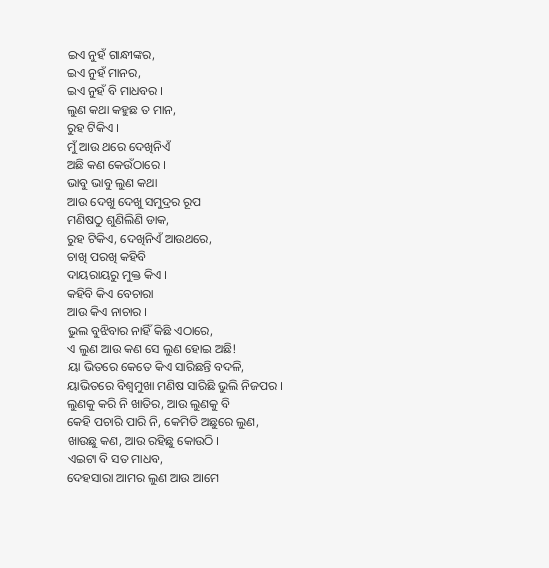ଇଏ ନୁହଁ ଗାନ୍ଧୀଙ୍କର,
ଇଏ ନୁହଁ ମାନର,
ଇଏ ନୁହଁ ବି ମାଧବର ।
ଲୁଣ କଥା କହୁଛ ତ ମାନ,
ରୁହ ଟିକିଏ ।
ମୁଁ ଆଉ ଥରେ ଦେଖିନିଏଁ
ଅଛି କଣ କେଉଁଠାରେ ।
ଭାବୁ ଭାବୁ ଲୁଣ କଥା
ଆଉ ଦେଖୁ ଦେଖୁ ସମୁଦ୍ରର ରୂପ
ମଣିଷଠୁ ଶୁଣିଲିଣି ଡାକ,
ରୁହ ଟିକିଏ, ଦେଖିନିଏଁ ଆଉଥରେ,
ଚାଖି ପରଖି କହିବି
ଦାୟରାୟରୁ ମୁକ୍ତ କିଏ ।
କହିବି କିଏ ବେଚାରା
ଆଉ କିଏ ନାଚାର ।
ଭୁଲ ବୁଝିବାର ନାହିଁ କିଛି ଏଠାରେ,
ଏ ଲୁଣ ଆଉ କଣ ସେ ଲୁଣ ହୋଇ ଅଛି!
ୟା ଭିତରେ କେତେ କିଏ ସାରିଛନ୍ତି ବଦଳି,
ୟାଭିତରେ ବିଶ୍ଵମୁଖା ମଣିଷ ସାରିଛି ଭୁଲି ନିଜପର ।
ଲୁଣକୁ କରି ନି ଖାତିର, ଆଉ ଲୁଣକୁ ବି
କେହି ପଚାରି ପାରି ନି, କେମିତି ଅଛୁରେ ଲୁଣ,
ଖାଉଛୁ କଣ, ଆଉ ରହିଛୁ କୋଉଠି ।
ଏଇଟା ବି ସତ ମାଧବ,
ଦେହସାରା ଆମର ଲୁଣ ଆଉ ଆମେ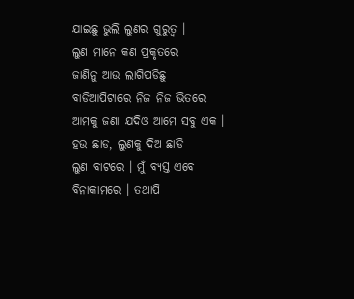ଯାଇଛୁ ଭୁଲି ଲୁଣର ଗୁରୁତ୍ଵ ।
ଲୁଣ ମାନେ କଣ ପ୍ରକୃତରେ
ଜାଣିନୁ ଆଉ ଲାଗିପଡିଛୁ
ବାଡିଆପିଟାରେ ନିଜ ନିଜ ଭିତରେ
ଆମକୁ ଜଣା ଯଦିଓ ଆମେ ସବୁ ଏକ ।
ହଉ ଛାଡ, ଲୁଣକୁ ଦିଅ ଛାଡି
ଲୁଣ ବାଟରେ । ମୁଁ ବ୍ୟସ୍ତ ଏବେ
ବିନାକାମରେ । ତଥାପି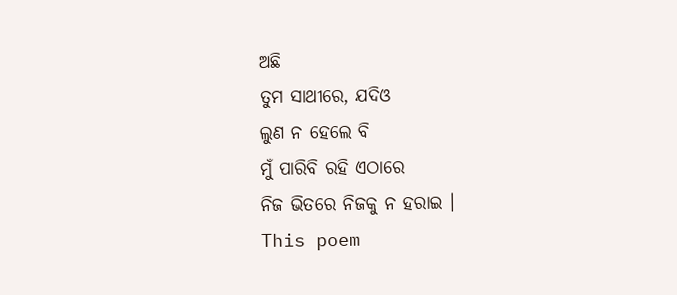ଅଛି
ତୁମ ସାଥୀରେ, ଯଦିଓ
ଲୁଣ ନ ହେଲେ ବି
ମୁଁ ପାରିବି ରହି ଏଠାରେ
ନିଜ ଭିତରେ ନିଜକୁ ନ ହରାଇ ।
This poem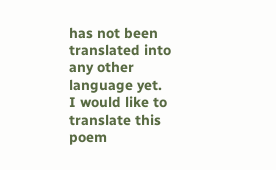has not been translated into any other language yet.
I would like to translate this poem